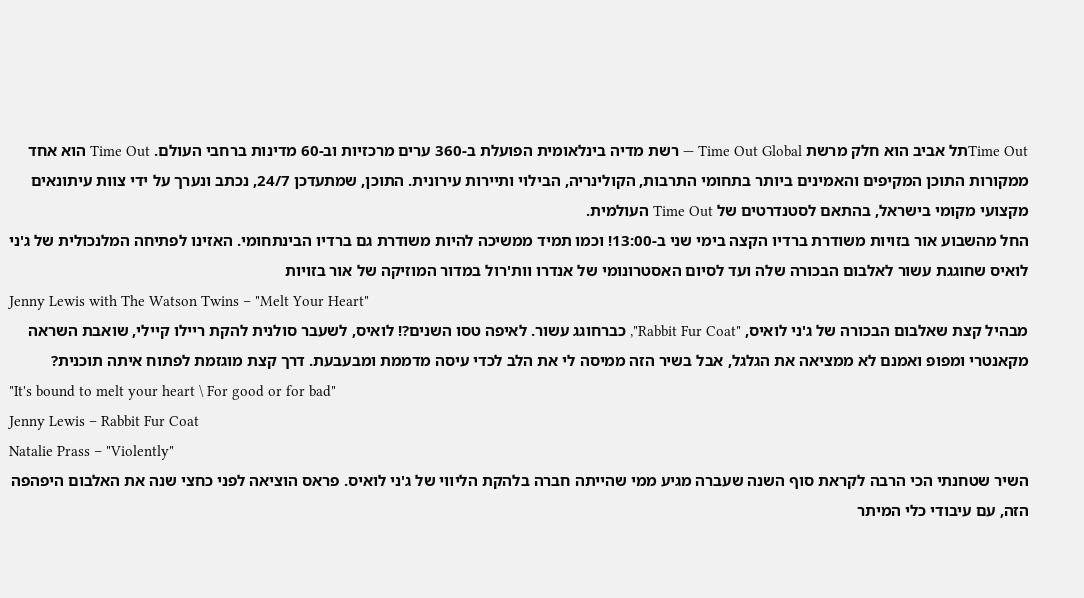Time Outתל אביב הוא חלק מרשת Time Out Global — רשת מדיה בינלאומית הפועלת ב-360 ערים מרכזיות וב-60 מדינות ברחבי העולם. Time Out הוא אחד ממקורות התוכן המקיפים והאמינים ביותר בתחומי התרבות, הקולינריה, הבילוי ותיירות עירונית. התוכן, שמתעדכן 24/7, נכתב ונערך על ידי צוות עיתונאים מקצועי מקומי בישראל, בהתאם לסטנדרטים של Time Out העולמית.
החל מהשבוע אור בזויות משודרת ברדיו הקצה בימי שני ב-13:00! וכמו תמיד ממשיכה להיות משודרת גם ברדיו הבינתחומי. האזינו לפתיחה המלנכולית של ג'ני לואיס שחוגגת עשור לאלבום הבכורה שלה ועד לסיום האסטרונומי של אנדרו וות'רול במדור המוזיקה של אור בזויות
Jenny Lewis with The Watson Twins – "Melt Your Heart"
מבהיל קצת שאלבום הבכורה של ג'ני לואיס, "Rabbit Fur Coat", כברחוגג עשור. לאיפה טסו השנים?! לואיס, לשעבר סולנית להקת ריילו קיילי, שואבת השראה מקאנטרי ומפופ ואמנם לא ממציאה את הגלגל, אבל בשיר הזה ממיסה לי את הלב לכדי עיסה מדממת ומבעבעת. דרך קצת מוגזמת לפתוח איתה תוכנית?
"It's bound to melt your heart \ For good or for bad"
Jenny Lewis – Rabbit Fur Coat
Natalie Prass – "Violently"
השיר שטחנתי הכי הרבה לקראת סוף השנה שעברה מגיע ממי שהייתה חברה בלהקת הליווי של ג'ני לואיס. פראס הוציאה לפני כחצי שנה את האלבום היפהפה הזה, עם עיבודי כלי המיתר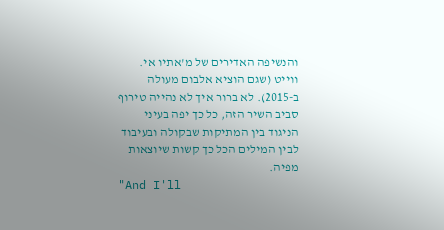והנשיפה האדירים של מ'אתיו אי. ווייט (שגם הוציא אלבום מעולה ב-2015). לא ברור איך לא נהייה טירוף סביב השיר הזה, כל כך יפה בעיני הניגוד בין המתיקות שבקולה ובעיבוד לבין המילים הכל כך קשות שיוצאות מפיה.
"And I'll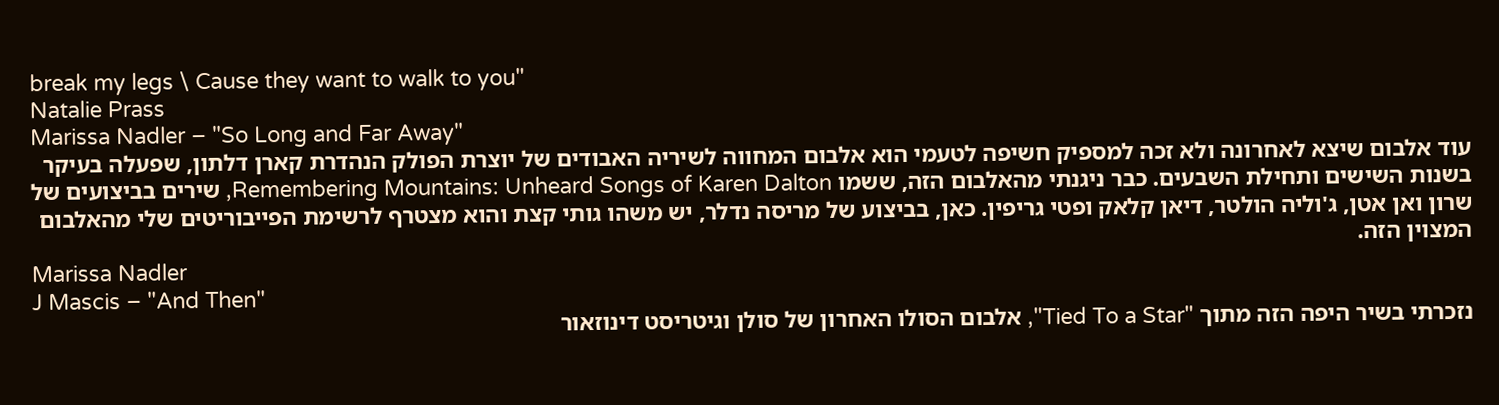break my legs \ Cause they want to walk to you"
Natalie Prass
Marissa Nadler – "So Long and Far Away"
עוד אלבום שיצא לאחרונה ולא זכה למספיק חשיפה לטעמי הוא אלבום המחווה לשיריה האבודים של יוצרת הפולק הנהדרת קארן דלתון, שפעלה בעיקר בשנות השישים ותחילת השבעים. כבר ניגנתי מהאלבום הזה, ששמו Remembering Mountains: Unheard Songs of Karen Dalton, שירים בביצועים של שרון ואן אטן, ג'וליה הולטר, דיאן קלאק ופטי גריפין. כאן, בביצוע של מריסה נדלר, יש משהו גותי קצת והוא מצטרף לרשימת הפייבוריטים שלי מהאלבום המצוין הזה.
Marissa Nadler
J Mascis – "And Then"
נזכרתי בשיר היפה הזה מתוך "Tied To a Star", אלבום הסולו האחרון של סולן וגיטריסט דינוזאור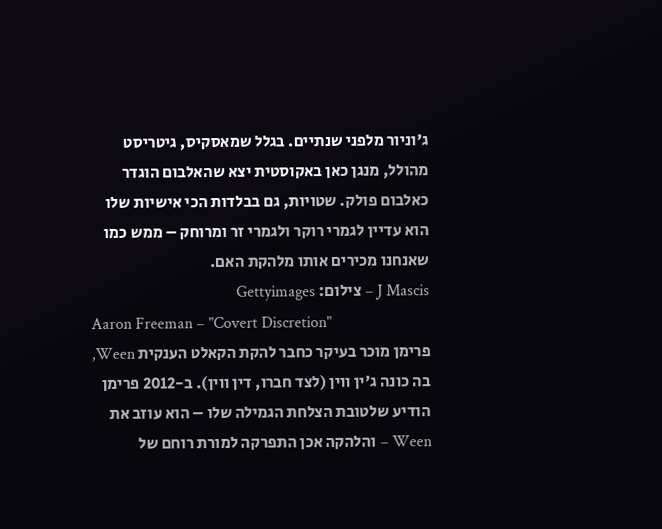ג'וניור מלפני שנתיים. בגלל שמאסקיס, גיטריסט מהולל, מנגן כאן באקוסטית יצא שהאלבום הוגדר כאלבום פולק. שטויות, גם בבלדות הכי אישיות שלו הוא עדיין לגמרי רוקר ולגמרי זר ומרוחק – ממש כמו שאנחנו מכירים אותו מלהקת האם.
J Mascis – צילום: Gettyimages
Aaron Freeman – "Covert Discretion"
פרימן מוכר בעיקר כחבר להקת הקאלט הענקית Ween, בה כונה ג'ין ווין (לצד חברו, דין ווין). ב-2012 פרימן הודיע שלטובת הצלחת הגמילה שלו – הוא עוזב את Ween – והלהקה אכן התפרקה למורת רוחם של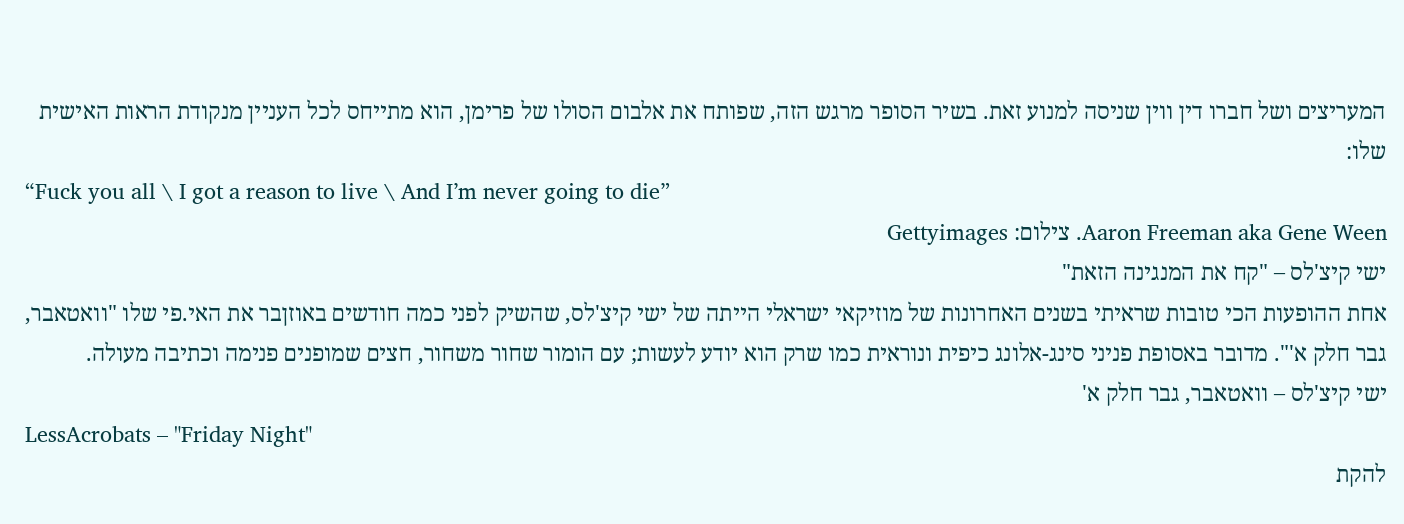המעריצים ושל חברו דין ווין שניסה למנוע זאת. בשיר הסופר מרגש הזה, שפותח את אלבום הסולו של פרימן, הוא מתייחס לכל העניין מנקודת הראות האישית שלו:
“Fuck you all \ I got a reason to live \ And I’m never going to die”
Aaron Freeman aka Gene Ween. צילום: Gettyimages
ישי קיצ'לס – "קח את המנגינה הזאת"
אחת ההופעות הכי טובות שראיתי בשנים האחרונות של מוזיקאי ישראלי הייתה של ישי קיצ'לס, שהשיק לפני כמה חודשים באוזןבר את האי.פי שלו "וואטאבר, גבר חלק א'". מדובר באסופת פניני סינג-אלונג כיפית ונוראית כמו שרק הוא יודע לעשות; עם הומור שחור משחור, חצים שמופנים פנימה וכתיבה מעולה.
ישי קיצ'לס – וואטאבר, גבר חלק א'
LessAcrobats – "Friday Night"
להקת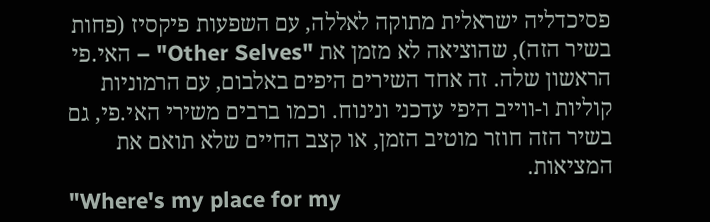פסיכדליה ישראלית מתוקה לאללה, עם השפעות פיקסיז (פחות בשיר הזה), שהוציאה לא מזמן את "Other Selves" – האי.פי הראשון שלה. זה אחד השירים היפים באלבום, עם הרמוניות קוליות ו-ווייב היפי עדכני ונינוח. וכמו ברבים משירי האי.פי, גם בשיר הזה חוזר מוטיב הזמן, או קצב החיים שלא תואם את המציאות.
"Where's my place for my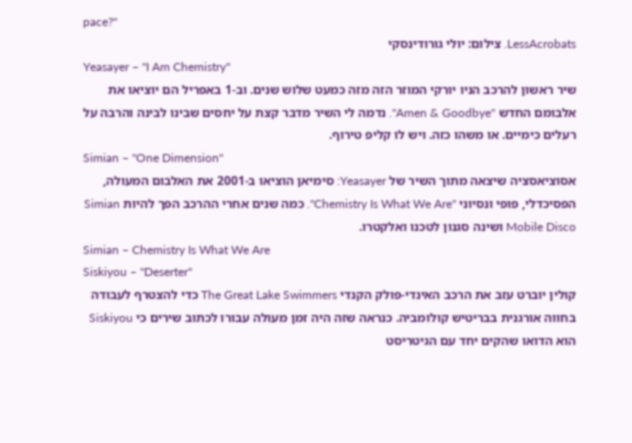pace?"
LessAcrobats. צילום: יולי גורודינסקי
Yeasayer – "I Am Chemistry"
שיר ראשון להרכב הניו יורקי המוזר הזה מזה כמעט שלוש שנים. וב-1 באפריל הם יוציאו את אלבומם החדש "Amen & Goodbye". נדמה לי השיר מדבר קצת על יחסים שבינו לבינה והרבה על רעלים כימיים. או משהו כזה. ויש לו קליפ טירוף.
Simian – "One Dimension"
אסוציאסציה שיצאה מתוך השיר של Yeasayer: סימיאן הוציאו ב-2001 את האלבום המעולה, הפסיכדלי, פופי ונסיוני "Chemistry Is What We Are". כמה שנים אחרי ההרכב הפך להיות Simian Mobile Disco ושינה סגנון לטכנו ואלקטרו.
Simian – Chemistry Is What We Are
Siskiyou – "Deserter"
קולין יוברט עזב את הרכב האינדי-פולק הקנדי The Great Lake Swimmers כדי להצטרף לעבודה בחווה אורגנית בבריטיש קולומביה. כנראה שזה היה זמן מעולה עבורו לכתוב שירים כי Siskiyou הוא הדואו שהקים יחד עם הגיטריסט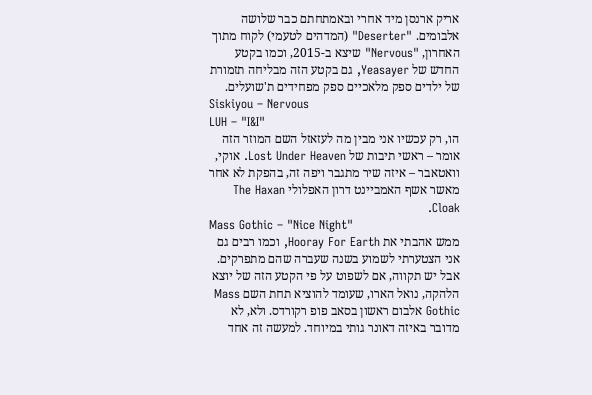אריק ארנסן מיד אחרי ובאמתחתם כבר שלושה אלבומים. "Deserter" (המדהים לטעמי) לקוח מתוך האחרון, "Nervous" שיצא ב-2015, וכמו בקטע החדש של Yeasayer, גם בקטע הזה מבליחה תזמורת של ילדים ספק מלאכיים ספק מפחידים ת'שועלים.
Siskiyou – Nervous
LUH – "I&I"
הו, רק עכשיו אני מבין מה לעזאזל השם המוזר הזה אומר – ראשי תיבות של Lost Under Heaven. אוקי, וואטאבר – איזה שיר מתגבר ויפה זה, בהפקת לא אחר מאשר אשף האמביינט דרון האפלולי The Haxan Cloak.
Mass Gothic – "Nice Night"
ממש אהבתי את Hooray For Earth, וכמו רבים גם אני הצטערתי לשמוע בשנה שעברה שהם מתפרקים. אבל יש תקווה, אם לשפוט על פי הקטע הזה של יוצא הלהקה, נואל הארו, שעומד להוציא תחת השם Mass Gothic אלבום ראשון בסאב פופ רקורדס. ולא, לא מדובר באיזה דאונר גותי במיוחד. למעשה זה אחד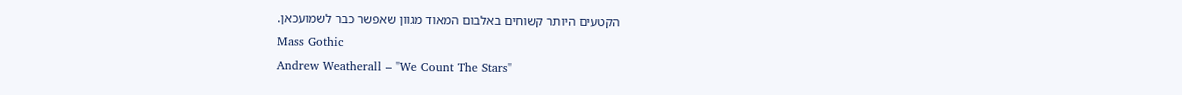הקטעים היותר קשוחים באלבום המאוד מגוון שאפשר כבר לשמועכאן.
Mass Gothic
Andrew Weatherall – "We Count The Stars"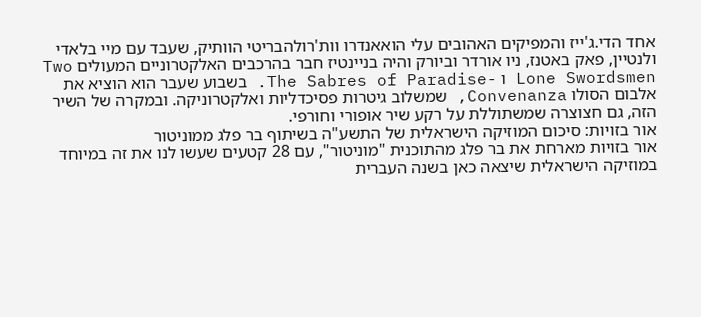אחד הדי.ג'ייז והמפיקים האהובים עלי הואאנדרו וות'רולהבריטי הוותיק, שעבד עם מיי בלאדי ולנטיין, פאק באטנז, ניו אורדר וביורק והיה בניינטיז חבר בהרכבים האלקטרוניים המעולים Two Lone Swordsmen ו -The Sabres of Paradise. בשבוע שעבר הוא הוציא את אלבום הסולו Convenanza, שמשלוב גיטרות פסיכדליות ואלקטרוניקה. ובמקרה של השיר הזה, גם חצוצרה שמשתוללת על רקע שיר אופורי וחורפי.
אור בזויות: סיכום המוזיקה הישראלית של התשע"ה בשיתוף בר פלג ממוניטור
אור בזויות מארחת את בר פלג מהתוכנית "מוניטור", עם 28 קטעים שעשו לנו את זה במיוחד במוזיקה הישראלית שיצאה כאן בשנה העברית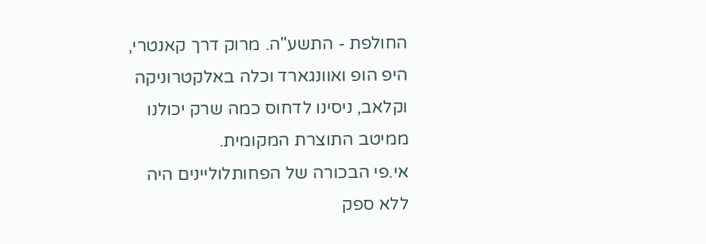החולפת - התשע"ה. מרוק דרך קאנטרי, היפ הופ ואוונגארד וכלה באלקטרוניקה וקלאב, ניסינו לדחוס כמה שרק יכולנו ממיטב התוצרת המקומית.
אי.פי הבכורה של הפחותלוליינים היה ללא ספק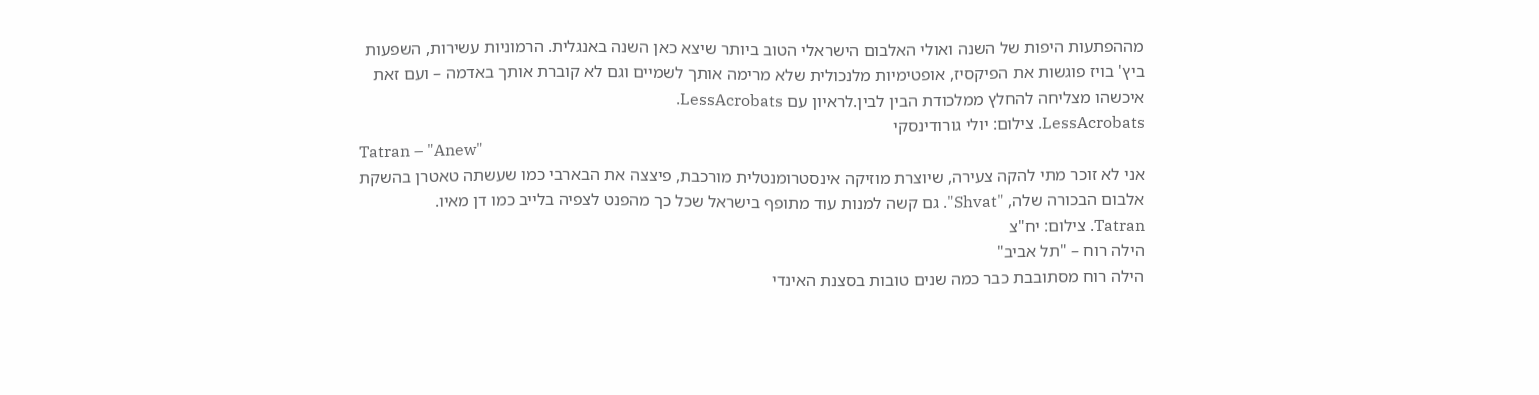מההפתעות היפות של השנה ואולי האלבום הישראלי הטוב ביותר שיצא כאן השנה באנגלית. הרמוניות עשירות, השפעות ביץ' בויז פוגשות את הפיקסיז, אופטימיות מלנכולית שלא מרימה אותך לשמיים וגם לא קוברת אותך באדמה – ועם זאת איכשהו מצליחה להחלץ ממלכודת הבין לבין.לראיון עם LessAcrobats.
LessAcrobats. צילום: יולי גורודינסקי
Tatran – "Anew"
אני לא זוכר מתי להקה צעירה, שיוצרת מוזיקה אינסטרומנטלית מורכבת, פיצצה את הבארבי כמו שעשתה טאטרן בהשקת אלבום הבכורה שלה, "Shvat". גם קשה למנות עוד מתופף בישראל שכל כך מהפנט לצפיה בלייב כמו דן מאיו.
Tatran. צילום: יח"צ
הילה רוח – "תל אביב"
הילה רוח מסתובבת כבר כמה שנים טובות בסצנת האינדי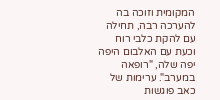המקומית וזוכה בה להערכה רבה, תחילה עם להקת כלבי רוח וכעת עם האלבום היפה יפה שלה, "רופאה במערב". ערימות של כאב פוגשות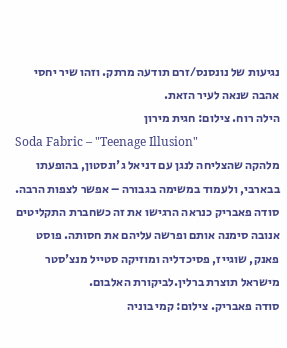נגיעות של נונסנס/זרם תודעה מרתק. וזהו שיר יחסי אהבה שנאה לעיר הזאת.
הילה רוח. צילום: חגית מירון
Soda Fabric – "Teenage Illusion"
מלהקה שהצליחה לנגן עם דניאל ג'ונסטון, בהופעתו בבארבי, ולעמוד במשימה בגבורה – אפשר לצפות הרבה. סודה פאבריק כנראה הרגישו את זה כשחברת התקליטים אנובה סימנה אותם ופרשה עליהם את חסותה. פוסט פאנק, שוגייז, פסיכדליה ומוזיקה סטייל מנצ'סטר מישראל תוצרת ברלין.לביקורת האלבום.
סודה פאבריק. צילום: קמי בוניה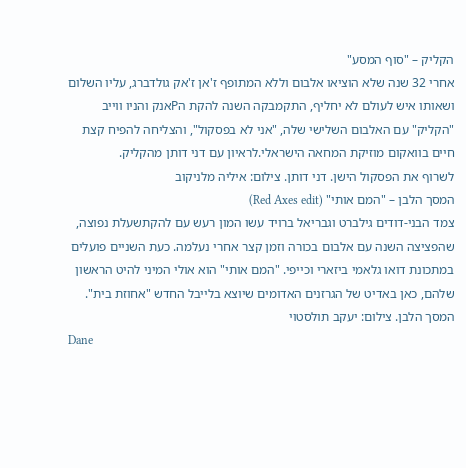הקליק – "סוף המסע"
אחרי 32 שנה שלא הוציאו אלבום וללא המתופף ז'אן ז'אק גולדברג, עליו השלום ושאותו איש לעולם לא יחליף, התקמבקה השנה להקת הPאנק והניו ווייב "הקליק" עם האלבום השלישי שלה, "אני לא בפסקול", והצליחה להפיח קצת חיים בוואקום מוזיקת המחאה הישראלי.לראיון עם דני דותן מהקליק.
לשרוף את הפסקול הישן. דני דותן. צילום: איליה מלניקוב
המסך הלבן – "המם אותי" (Red Axes edit)
צמד הבני-דודים גילברט וגבריאל ברויד עשו המון רעש עם להקתשעלת נפוצה, שהפציצה השנה עם אלבום בכורה וזמן קצר אחרי נעלמה. כעת השניים פועלים במתכונת דואו גלאמי ביזארי וכייפי. "המם אותי" הוא אולי המיני להיט הראשון שלהם, כאן באדיט של הגרזנים האדומים שיוצא בלייבל החדש "אחוזת בית".
המסך הלבן. צילום: יעקב תולסטוי
Dane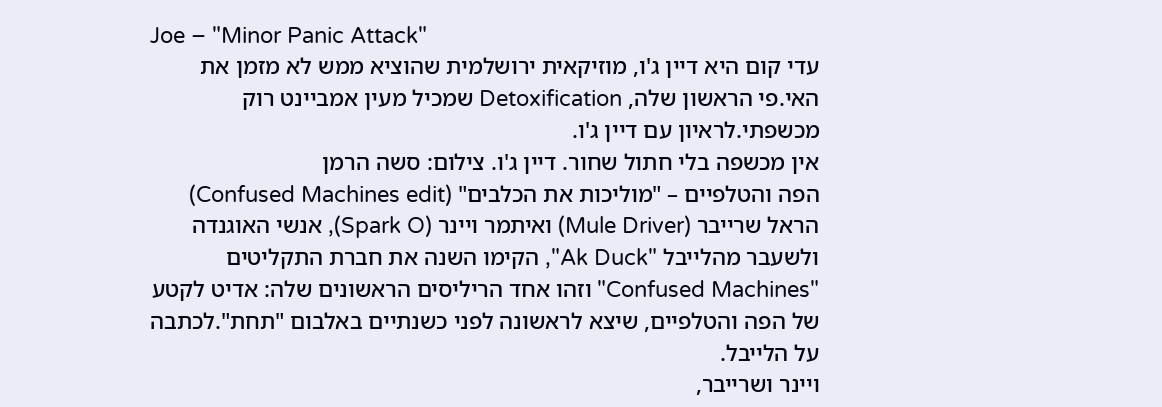Joe – "Minor Panic Attack"
עדי קום היא דיין ג'ו, מוזיקאית ירושלמית שהוציא ממש לא מזמן את האי.פי הראשון שלה, Detoxification שמכיל מעין אמביינט רוק מכשפתי.לראיון עם דיין ג'ו.
אין מכשפה בלי חתול שחור. דיין ג'ו. צילום: סשה הרמן
הפה והטלפיים – "מוליכות את הכלבים" (Confused Machines edit)
הראל שרייבר (Mule Driver) ואיתמר ויינר (Spark O), אנשי האוגנדה ולשעבר מהלייבל "Ak Duck", הקימו השנה את חברת התקליטים "Confused Machines" וזהו אחד הריליסים הראשונים שלה: אדיט לקטע של הפה והטלפיים, שיצא לראשונה לפני כשנתיים באלבום "תחת".לכתבה על הלייבל.
ויינר ושרייבר,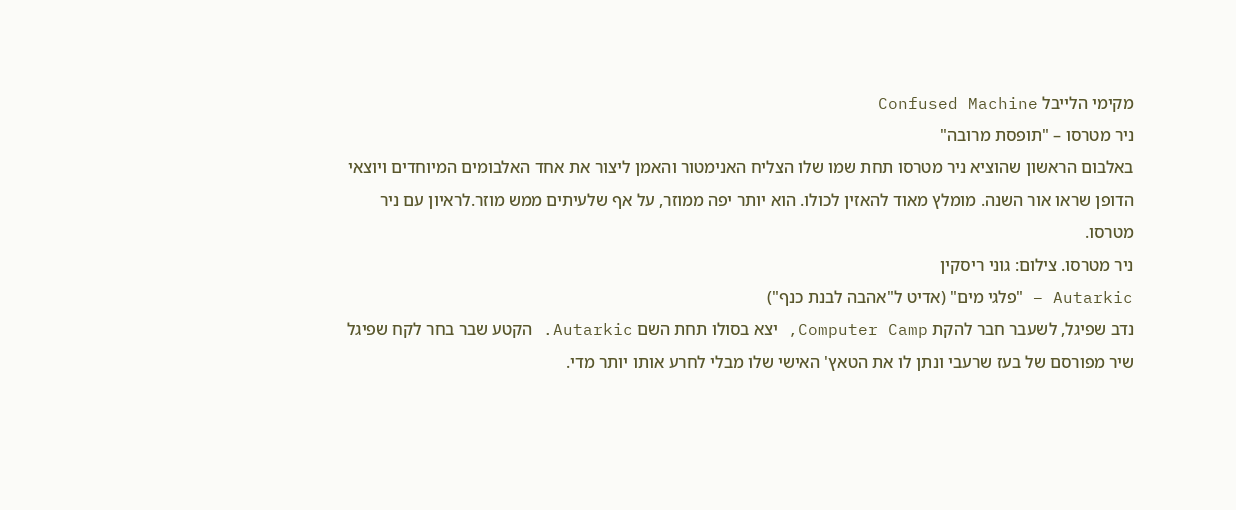מקימי הלייבל Confused Machine
ניר מטרסו – "תופסת מרובה"
באלבום הראשון שהוציא ניר מטרסו תחת שמו שלו הצליח האנימטור והאמן ליצור את אחד האלבומים המיוחדים ויוצאי הדופן שראו אור השנה. מומלץ מאוד להאזין לכולו. הוא יותר יפה ממוזר, על אף שלעיתים ממש מוזר.לראיון עם ניר מטרסו.
ניר מטרסו. צילום: גוני ריסקין
Autarkic – "פלגי מים" (אדיט ל"אהבה לבנת כנף")
נדב שפיגל, לשעבר חבר להקת Computer Camp, יצא בסולו תחת השם Autarkic. הקטע שבר בחר לקח שפיגל שיר מפורסם של בעז שרעבי ונתן לו את הטאץ' האישי שלו מבלי לחרע אותו יותר מדי.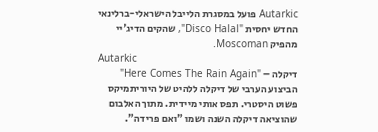Autarkic פועל במסגרת הלייבל הישראלי-ברלינאי החדש יחסית "Disco Halal", שהקים הדיג'יי מהפיק Moscoman.
Autarkic
דיקלה – "Here Comes The Rain Again"
הביצוע הערבי של דיקלה ללהיט של היוריתמיקס פשוט היסטרי. תפס אותי מיידית. מתוך האלבום שהוציאה דיקלה השנה ושמו "ואם פרידה".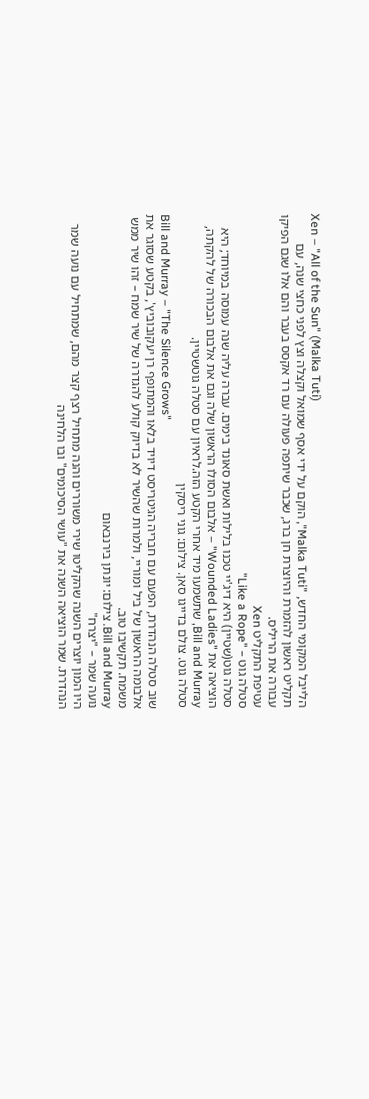Xen – "All of the Sun" (Malka Tuti)
הלייבל המקומי החדש, "Malka Tuti", הוקם על ידי אסף שמואל וקצלה וצץ לפני כחצי שנה, עם תקליט ראשון להזמרת והיוצרת חן ברג, שכבר שיתפה פעולה עם רד אקסס בעבר והם אלו שגם הפיקו עבורה את הריליס.
עטיפת התקליט Xen
סטלה גוט – "Like a Rope"
סטלה גוט(שטיין) היא דיג'יי טכנו בלילות ואשת סאונד בימים. עברה עליה שנה עמוסה במיוחד; היא הוציאה את "Wounded Ladies" – אלבום הסולו הראשון שלה וגם את אלבום הבכורה של להקתה, Bill and Murray, שתשמעו מיד אחרי הקטע הזה.לראיון עם סטלה גוטשטיין.
סטלה גוט. צולם בדייגו סאן. צילום: גוני ריסקין
Bill and Murray – "The Silence Grows"
שוב סטלה הנהדרת, הפעם עם חבריה הגיטריסט דיויד בלאו והמתופף רן יעקובוביץ', בקטע שסוגר את אלבומה הראשון של ביל ומוריי, ולמרות שהשיר לא בדיוק קולע להגדרה של שיר שמח – זהו שיר ממש משמח. תקשיבו טוב.
Bill and Murray. צילום: יונתן בירנבאום
נועה שמר – "יצרח"
היו המון יוצרים השנה שהקליטו שירי משוררים והנה מתחיל רצף קצר מהם, שמתחיל עם נועה שמר הנהדרת. שמר הוציאה השנה את "עושי הסיכומים" ובו הלחינה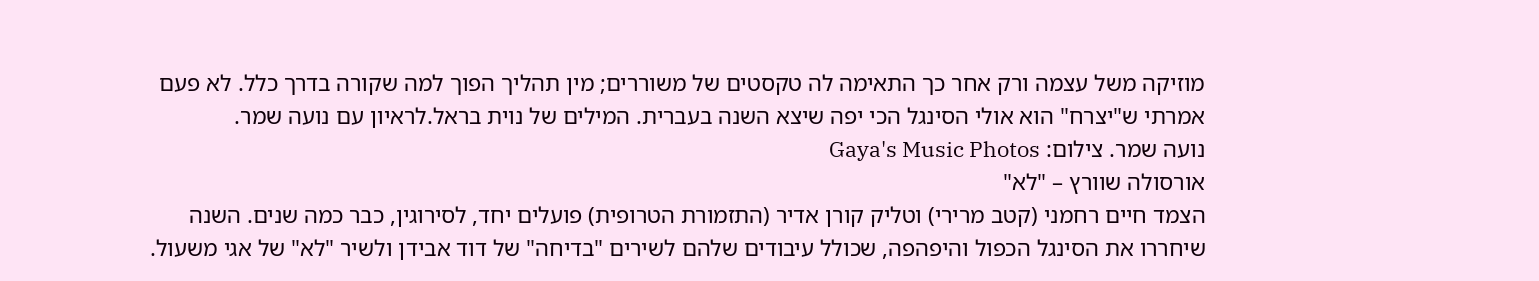מוזיקה משל עצמה ורק אחר כך התאימה לה טקסטים של משוררים; מין תהליך הפוך למה שקורה בדרך כלל. לא פעם אמרתי ש"יצרח" הוא אולי הסינגל הכי יפה שיצא השנה בעברית. המילים של נוית בראל.לראיון עם נועה שמר.
נועה שמר. צילום: Gaya's Music Photos
אורסולה שוורץ – "לא"
הצמד חיים רחמני (קטב מרירי) וטליק קורן אדיר (התזמורת הטרופית) פועלים יחד, לסירוגין, כבר כמה שנים. השנה שיחררו את הסינגל הכפול והיפהפה, שכולל עיבודים שלהם לשירים "בדיחה" של דוד אבידן ולשיר "לא" של אגי משעול.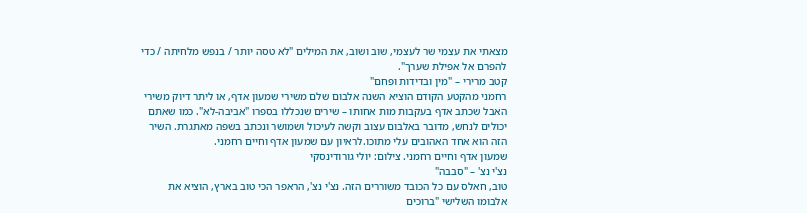מצאתי את עצמי שר לעצמי, שוב ושוב, את המילים "לא טסה יותר / בנפש מלחיתה / כדי להפרם אל אפילת שערך".
קטב מרירי – "מין ובדידות ופחם"
רחמני מהקטע הקודם הוציא השנה אלבום שלם משירי שמעון אדף, או ליתר דיוק משירי האבל שכתב אדף בעקבות מות אחותו – שירים שנכללו בספרו "אביבה-לא". כמו שאתם יכולים לנחש, מדובר באלבום עצוב וקשה לעיכול ושמושר ונכתב בשפה מאתגרת. השיר הזה הוא אחד האהובים עלי מתוכו.לראיון עם שמעון אדף וחיים רחמני.
שמעון אדף וחיים רחמני. צילום: יולי גורודינסקי
נצ'י נצ' – "סבבה"
טוב, חאלס עם כל הכובד משוררים הזה. נצ'י נצ', הראפר הכי טוב בארץ, הוציא את אלבומו השלישי "ברוכים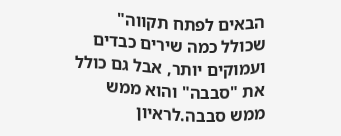הבאים לפתח תקווה" שכולל כמה שירים כבדים ועמוקים יותר, אבל גם כולל את "סבבה" והוא ממש ממש סבבה.לראיון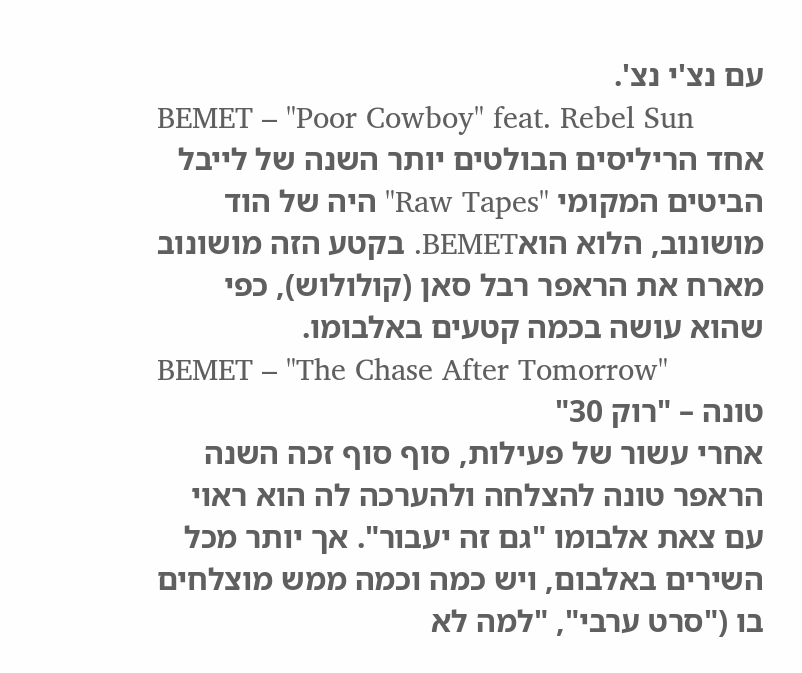עם נצ'י נצ'.
BEMET – "Poor Cowboy" feat. Rebel Sun
אחד הריליסים הבולטים יותר השנה של לייבל הביטים המקומי "Raw Tapes" היה של הוד מושונוב, הלוא הואBEMET. בקטע הזה מושונוב מארח את הראפר רבל סאן (קולולוש), כפי שהוא עושה בכמה קטעים באלבומו.
BEMET – "The Chase After Tomorrow"
טונה – "רוק 30"
אחרי עשור של פעילות, סוף סוף זכה השנה הראפר טונה להצלחה ולהערכה לה הוא ראוי עם צאת אלבומו "גם זה יעבור". אך יותר מכל השירים באלבום, ויש כמה וכמה ממש מוצלחים בו ("סרט ערבי", "למה לא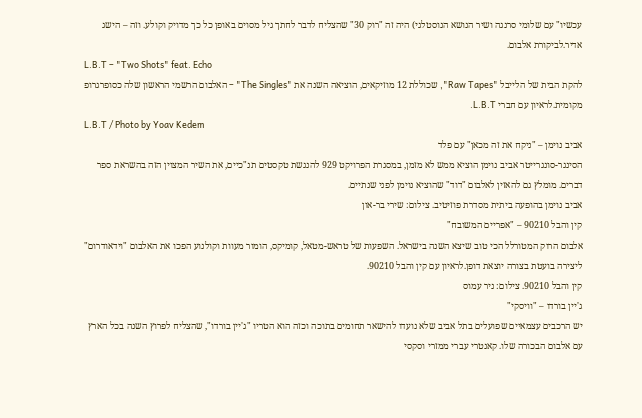עכשיו" עם שלומי סרנגה ושיר הנושא הנוסטלגי) היה זה "רוק 30" שהצליח לדבר לחתך גיל מסוים באופן כל כך מדויק וקולע. וזה – הישג אדיר.לביקורת אלבום.
L.B.T – "Two Shots" feat. Echo
להקת הבית של הלייבל "Raw Tapes", שכוללת 12 מוזיקאים, הוציאה השנה את "The Singles" – האלבום הרשמי הראשון שלה כסופרגרופ מקומית.לראיון עם חברי L.B.T.
L.B.T / Photo by Yoav Kedem
אביב נוימן – "ניקח את זה מכאן" עם פלד
הסינגר-סונגרייטר אביב נוימן הוציא ממש לא מזמן, במסגרת הפרויקט 929 להנגשת טקסטים תנ"כיים, את השיר המצוין הזה בהשראת ספר דברים. מומלץ גם להאזין לאלבום "דוד" שהוציא נוימן לפני שנתיים.
אביב נוימן בהופעה ביתית מסדרת פוזיטיב. צילום: שירי בר-און
קין והבל 90210 – "אפריים המשובח"
אלבום הרוק המטורלל הכי טוב שיצא השנה בישראל. השפעות של טראש-מטאל, קומיקס, הומור מעוות וקולנוע הפכו את האלבום "וידאודרום" ליצירה בועטת בצורה יוצאת דופן.לראיון עם קין והבל 90210.
קין והבל 90210. צילום: ניר עמוס
ג'יין בורדו – "וויסקי"
יש הרכבים עצמאיים שפועלים בתל אביב שלא נועדו להישאר תחומים בתוכה וכזה הוא הטריו "ג'יין בורדו", שהצליח לפרוץ השנה בכל הארץ עם אלבום הבכורה שלו. קאנטרי עברי ממזרי וסקסי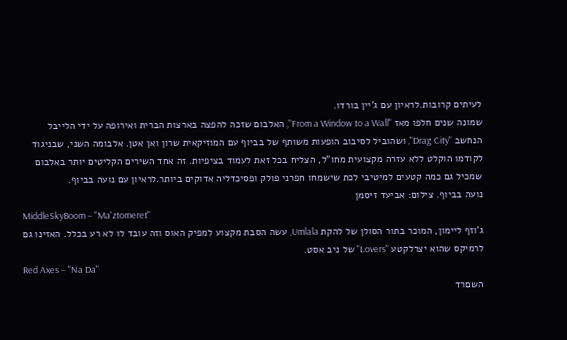לעיתים קרובות.לראיון עם ג'יין בורדו.
שמונה שנים חלפו מאז "From a Window to a Wall", האלבום שזכה להפצה בארצות הברית ואירופה על ידי הלייבל הנחשב "Drag City", ושהוביל לסיבוב הופעות משותף של בביוף עם המוזיקאית שרון ואן אטן. אלבומה השני, שבניגוד לקודמו הוקלט ללא עזרה מקצועית מחו"ל, הצליח בכל זאת לעמוד בציפיות. זה אחד השירים הקליטים יותר באלבום שמכיל גם כמה קטעים למיטיבי לכת שישמחו חפרני פולק ופסיכדליה אדוקים ביותר.לראיון עם נועה בביוף.
נועה בביוף. צילום: אביעד זיסמן
MiddleSkyBoom – "Ma'ztomeret"
ג'וזף ליימון, המוכר בתור הסולן של להקת Umlala, עשה הסבת מקצוע למפיק האוס וזה עובד לו לא רע בכלל. האזינו גם לרמיקס שהוא יצרלקטע "Lovers" של ניב אסט.
Red Axes – "Na Da"
השםרד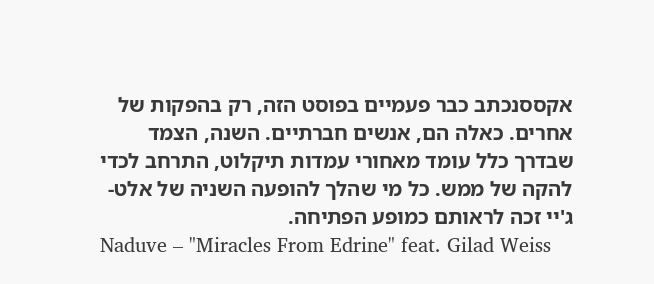אקססנכתב כבר פעמיים בפוסט הזה, רק בהפקות של אחרים. כאלה הם, אנשים חברתיים. השנה, הצמד שבדרך כלל עומד מאחורי עמדות תיקלוט, התרחב לכדי להקה של ממש. כל מי שהלך להופעה השניה של אלט-ג'יי זכה לראותם כמופע הפתיחה.
Naduve – "Miracles From Edrine" feat. Gilad Weiss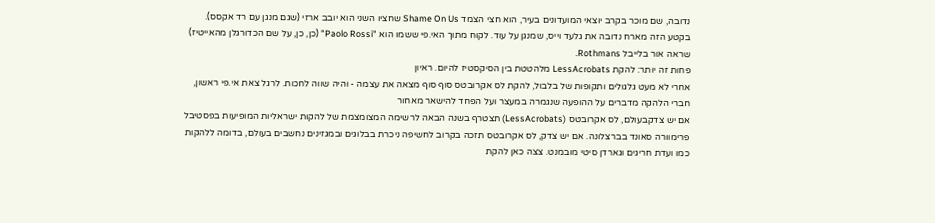נדובה, שם מוכר בקרב יוצאי המועדונים בעיר, הוא חצי הצמד Shame On Us שחציו השני הוא יובב ארזי (שגם מנגן עם רד אקסס). בקטע הזה מארח נדובה את גלעד וייס, שמנגן על עוד. לקוח מתוך האי.פי ששמו הוא "Paolo Rossi" (כן, כן, על שם הכדורגלן מהאייטיז) שראה אור בלייבל Rothmans.
פחות זה יותר: להקת LessAcrobats מלהטטת בין הסיקסטיז להיום. ראיון
אחרי לא מעט גלגולים ותקופות של בלבול, להקת לס אקרובטס סוף סוף מצאה את עצמה - והיה שווה לחכות. לרגל צאת אי.פי ראשון, חברי הלהקה מדברים על ההופעה שנגמרה במעצר ועל הפחד להישאר מאחור
אם יש צדקבעולם, לס אקרובטס (LessAcrobats) תצטרף בשנה הבאה לרשימה המצומצמת של להקות ישראליות המופיעות בפסטיבל פרימוורה סאונד בברצלונה. אם יש צדק, לס אקרובטס תזכה בקרוב לחשיפה ניכרת בבלוגים ובמגזינים נחשבים בעולם, בדומה ללהקות כמו ועדת חריגים וגארדן סיטי מובמנט. צצה כאן להקת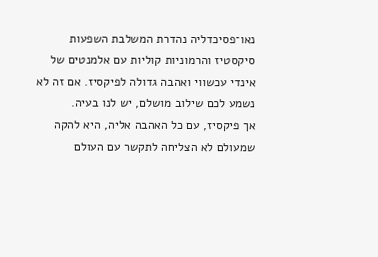נאו־פסיכדליה נהדרת המשלבת השפעות סיקסטיז והרמוניות קוליות עם אלמנטים של אינדי עכשווי ואהבה גדולה לפיקסיז. אם זה לא נשמע לכם שילוב מושלם, יש לנו בעיה.
אך פיקסיז, עם כל האהבה אליה, היא להקה שמעולם לא הצליחה לתקשר עם העולם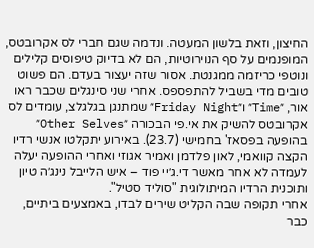החיצון, וזאת בלשון המעטה. ונדמה שגם חברי לס אקרובטס, המופנמים על סף הנוירוטיות, הם לא בדיוק טיפוסים קלילים ונוטפי כריזמה ממגנטת. אסור שזה יעצור בעדם. הם פשוט טובים מדי בשביל להתפספס. אחרי שני סינגלים שכבר ראו אור, ״Time״ ו״Friday Night״ שמתנגן בגלגלצ, עומדים לס אקרובטס להשיק את אי.פי הבכורה ״Other Selves״ בהופעה בפסאז' בחמישי (23.7). באירוע יתקלטו אנשי רדיו הקצה קוואמי, לאון פלדמן ואמיר אגוזי ואחרי ההופעה יעלה לעמדה לא אחר מאשר די.ג׳יי פוד – איש הלייבל נינג׳ה טיון ותוכנית הרדיו המיתולוגית "סוליד סטיל".
אחרי תקופה שבה הקליט שירים לבדו, באמצעים ביתיים, כבר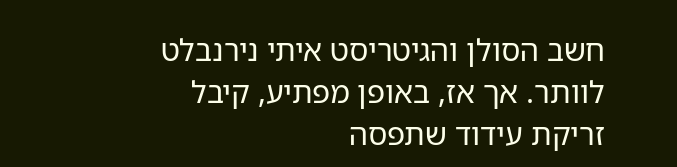חשב הסולן והגיטריסט איתי נירנבלט לוותר. אך אז, באופן מפתיע, קיבל זריקת עידוד שתפסה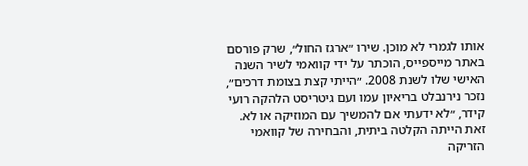אותו לגמרי לא מוכן. שירו ״ארגז החול״, שרק פורסם באתר מייספייס, הוכתר על ידי קוואמי לשיר השנה האישי שלו לשנת 2008. ״הייתי קצת בצומת דרכים״, נזכר נירנבלט בריאיון עמו ועם גיטריסט הלהקה רועי קידר, ״לא ידעתי אם להמשיך עם המוזיקה או לא. זאת הייתה הקלטה ביתית, והבחירה של קוואמי הזריקה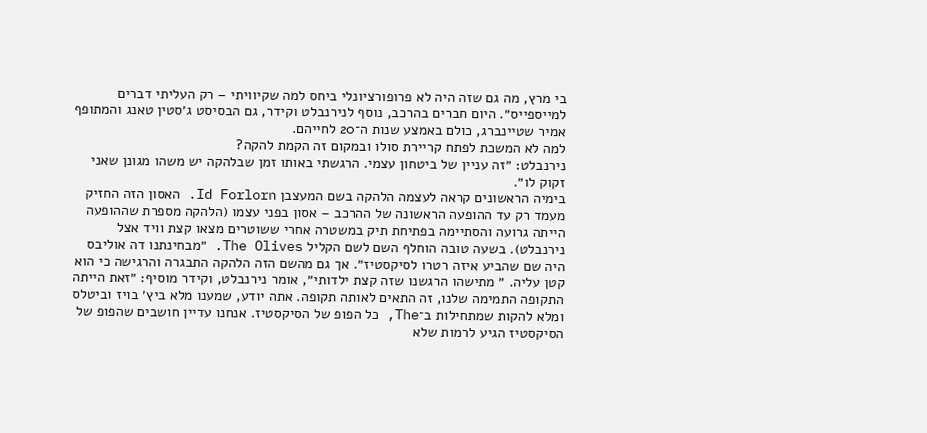בי מרץ, מה גם שזה היה לא פרופורציונלי ביחס למה שקיוויתי – רק העליתי דברים למייספייס״. היום חברים בהרכב, נוסף לנירנבלט וקידר, גם הבסיסט ג׳סטין טאנג והמתופף אמיר שטיינברג, כולם באמצע שנות ה־20 לחייהם.
למה לא המשכת לפתח קריירת סולו ובמקום זה הקמת להקה?
נירנבלט: ״זה עניין של ביטחון עצמי. הרגשתי באותו זמן שבלהקה יש משהו מגונן שאני זקוק לו״.
בימיה הראשונים קראה לעצמה הלהקה בשם המעצבן Id Forlorn. האסון הזה החזיק מעמד רק עד ההופעה הראשונה של ההרכב – אסון בפני עצמו (הלהקה מספרת שההופעה הייתה גרועה והסתיימה בפתיחת תיק במשטרה אחרי ששוטרים מצאו קצת וויד אצל נירנבלט). בשעה טובה הוחלף השם לשם הקליל The Olives. ״מבחינתנו דה אוליבס היה שם שהביע איזה רטרו לסיקסטיז״. אך גם מהשם הזה הלהקה התבגרה והרגישה כי הוא קטן עליה. ״ מתישהו הרגשנו שזה קצת ילדותי״, אומר נירנבלט, וקידר מוסיף: ״זאת הייתה התקופה התמימה שלנו, זה התאים לאותה תקופה. אתה יודע, שמענו מלא ביץ׳ בויז וביטלס ומלא להקות שמתחילות ב־The, כל הפופ של הסיקסטיז. אנחנו עדיין חושבים שהפופ של הסיקסטיז הגיע לרמות שלא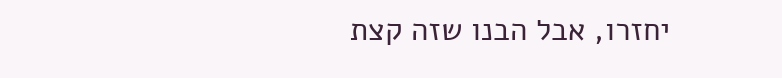יחזרו, אבל הבנו שזה קצת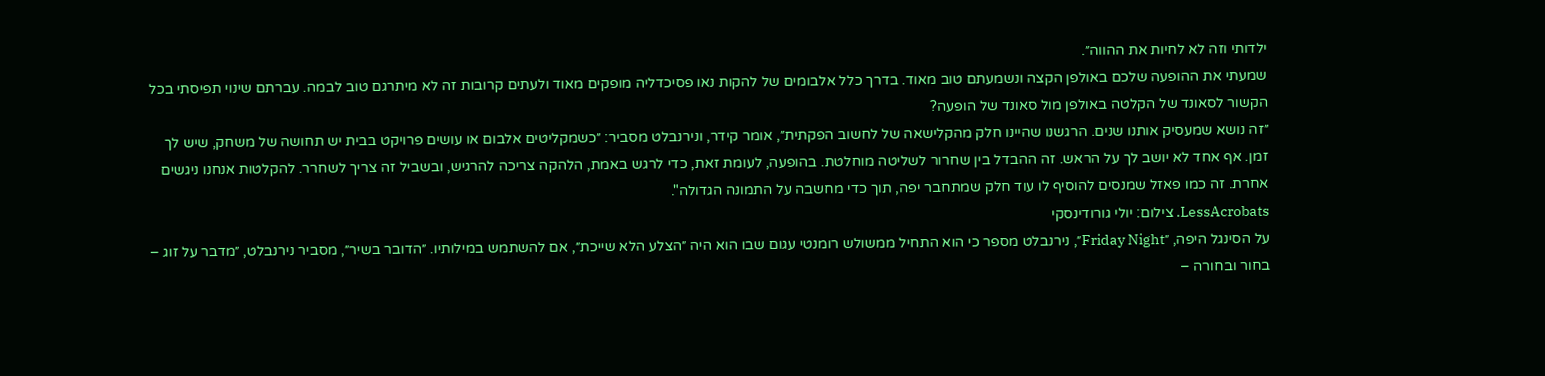ילדותי וזה לא לחיות את ההווה״.
שמעתי את ההופעה שלכם באולפן הקצה ונשמעתם טוב מאוד. בדרך כלל אלבומים של להקות נאו פסיכדליה מופקים מאוד ולעתים קרובות זה לא מיתרגם טוב לבמה. עברתם שינוי תפיסתי בכל הקשור לסאונד של הקלטה באולפן מול סאונד של הופעה?
״זה נושא שמעסיק אותנו שנים. הרגשנו שהיינו חלק מהקלישאה של לחשוב הפקתית״, אומר קידר, ונירנבלט מסביר: ״כשמקליטים אלבום או עושים פרויקט בבית יש תחושה של משחק, שיש לך זמן. אף אחד לא יושב לך על הראש. זה ההבדל בין שחרור לשליטה מוחלטת. בהופעה, לעומת זאת, כדי לרגש באמת, הלהקה צריכה להרגיש, ובשביל זה צריך לשחרר. להקלטות אנחנו ניגשים אחרת. זה כמו פאזל שמנסים להוסיף לו עוד חלק שמתחבר יפה, תוך כדי מחשבה על התמונה הגדולה".
LessAcrobats. צילום: יולי גורודינסקי
על הסינגל היפה, ״Friday Night״, נירנבלט מספר כי הוא התחיל ממשולש רומנטי עגום שבו הוא היה ״הצלע הלא שייכת״, אם להשתמש במילותיו. ״הדובר בשיר״, מסביר נירנבלט, ״מדבר על זוג – בחור ובחורה –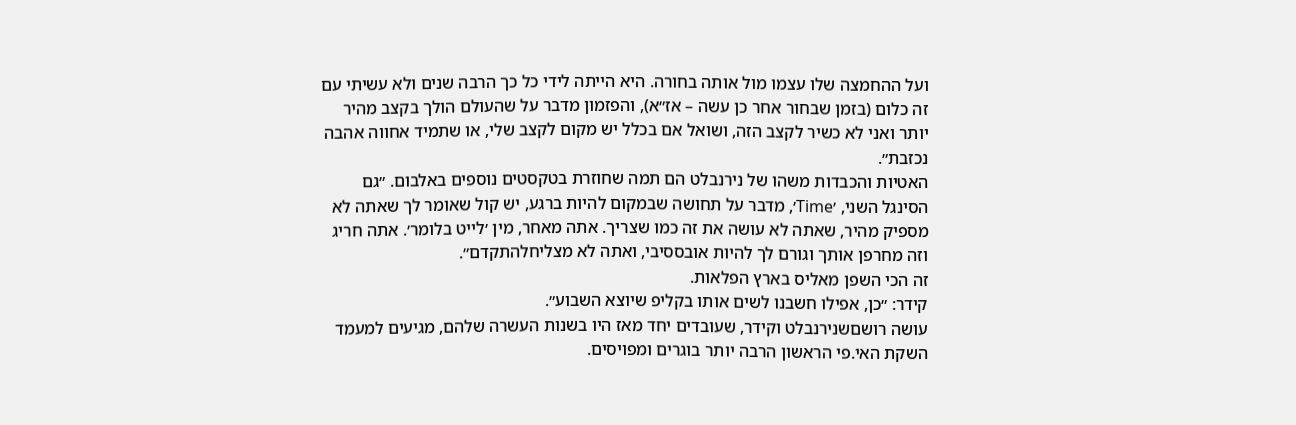ועל ההחמצה שלו עצמו מול אותה בחורה. היא הייתה לידי כל כך הרבה שנים ולא עשיתי עם זה כלום (בזמן שבחור אחר כן עשה – אז״א), והפזמון מדבר על שהעולם הולך בקצב מהיר יותר ואני לא כשיר לקצב הזה, ושואל אם בכלל יש מקום לקצב שלי, או שתמיד אחווה אהבה נכזבת״.
האטיות והכבדות משהו של נירנבלט הם תמה שחוזרת בטקסטים נוספים באלבום. ״גם הסינגל השני, ׳Time׳, מדבר על תחושה שבמקום להיות ברגע, יש קול שאומר לך שאתה לא מספיק מהיר, שאתה לא עושה את זה כמו שצריך. אתה מאחר, מין ׳לייט בלומר׳. אתה חריג וזה מחרפן אותך וגורם לך להיות אובססיבי, ואתה לא מצליחלהתקדם״.
זה הכי השפן מאליס בארץ הפלאות.
קידר: ״כן, אפילו חשבנו לשים אותו בקליפ שיוצא השבוע״.
עושה רושםשנירנבלט וקידר, שעובדים יחד מאז היו בשנות העשרה שלהם, מגיעים למעמד השקת האי.פי הראשון הרבה יותר בוגרים ומפויסים.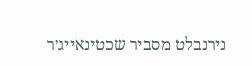נירנבלט מסביר שכטינאייג׳ר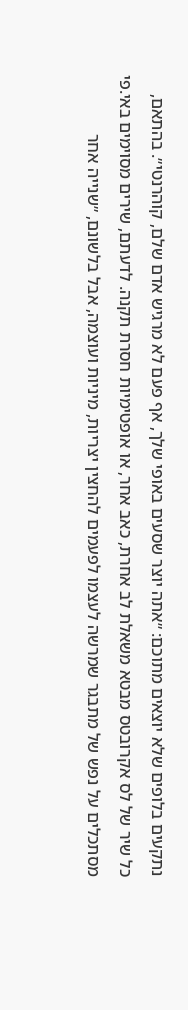נתקעים בלופים שלא יוצאים מתוכם: ״אתה יוצר שסעים באופי שלך, אף פעם לא מרגיש אדם שלם, קוהרנטי״. בהתאם, כל שיר של לס אקרובטס מבטא משאלת לב אחרת, כאב אחר, או אופטימיות חסרת תקנה. לדעתם, שירים מסוימים באי.פי מסתכלים על נפש של מתבגר שמרשה לעצמו לפעמים להחצין יצריות, מיניות ועוצמה, אבל בלשונם, ״שנייה אחר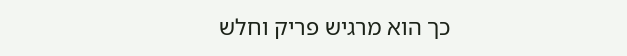כך הוא מרגיש פריק וחלש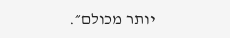יותר מכולם״.